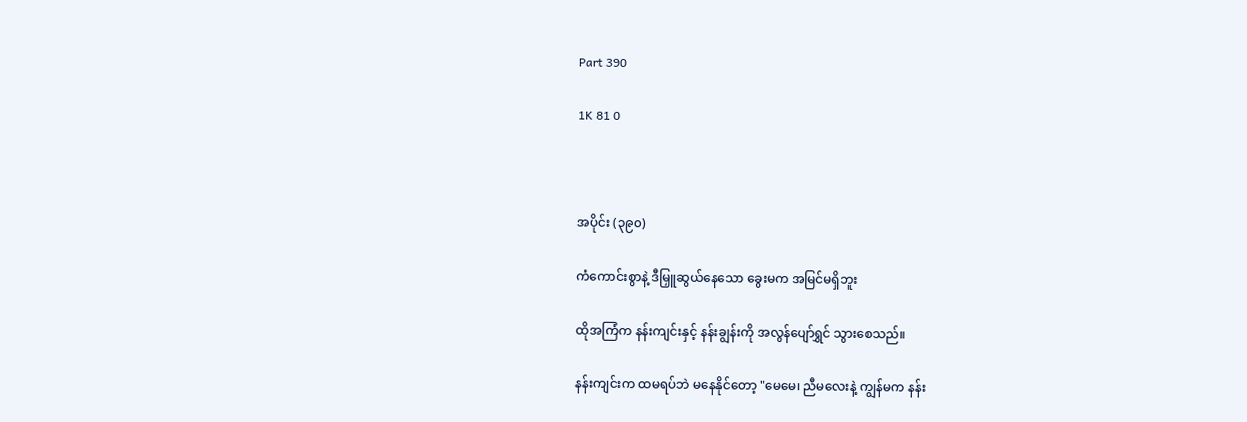Part 390

1K 81 0



အပိုင်း (၃၉၀)

ကံကောင်းစွာနဲ့ ဒီမြှူဆွယ်နေသော ခွေးမက အမြင်မရှိဘူး

ထိုအကြံက နန်းကျင်းနှင့် နန်းချွန်းကို အလွန်ပျော်ရွှင် သွားစေသည်။

နန်းကျင်းက ထမရပ်ဘဲ မနေနိုင်တော့ "မေမေ၊ ညီမလေးနဲ့ ကျွန်မက နန်း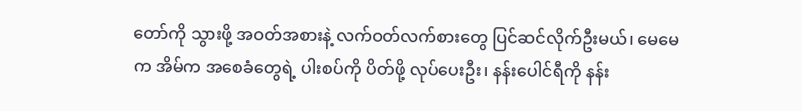တော်ကို သွားဖို့ အဝတ်အစားနဲ့ လက်ဝတ်လက်စားတွေ ပြင်ဆင်လိုက်ဦးမယ်၊ မေမေက အိမ်က အစေခံတွေရဲ့ ပါးစပ်ကို ပိတ်ဖို့ လုပ်ပေးဦး၊ နန်းပေါင်ရီကို နန်း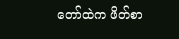တော်ထဲက ဖိတ်စာ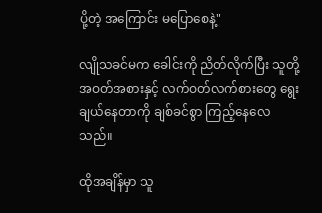ပို့တဲ့ အကြောင်း မပြောစေနဲ့"

လျိုသခင်မက ခေါင်းကို ညိတ်လိုက်ပြီး သူတို့ အဝတ်အစားနှင့် လက်ဝတ်လက်စားတွေ ရွေးချယ်နေတာကို ချစ်ခင်စွာ ကြည့်နေလေသည်။

ထိုအချိန်မှာ သူ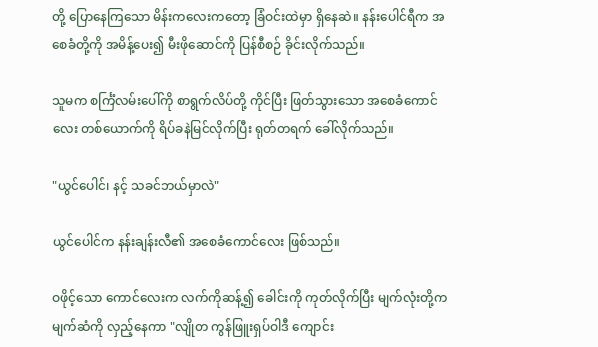တို့ ပြောနေကြသော မိန်းကလေးကတော့ ခြံဝင်းထဲမှာ ရှိနေဆဲ။ နန်းပေါင်ရီက အစေခံတို့ကို အမိန့်ပေး၍ မီးဖိုဆောင်ကို ပြန်စီစဉ် ခိုင်းလိုက်သည်။

သူမက စင်္ကြံလမ်းပေါ်ကို စာရွက်လိပ်တို့ ကိုင်ပြီး ဖြတ်သွားသော အစေခံကောင်လေး တစ်ယောက်ကို ရိပ်ခနဲမြင်လိုက်ပြီး ရုတ်တရက် ခေါ်လိုက်သည်။

"ယွင်ပေါင်၊ နင့် သခင်ဘယ်မှာလဲ"

ယွင်ပေါင်က နန်းချန်းလီ၏ အစေခံကောင်လေး ဖြစ်သည်။

ဝဖိုင့်သော ကောင်လေးက လက်ကိုဆန့်၍ ခေါင်းကို ကုတ်လိုက်ပြီး မျက်လုံးတို့က မျက်ဆံကို လှည့်နေကာ "လျိုတ ကွန်ဖြူးရှပ်ဝါဒီ ကျောင်း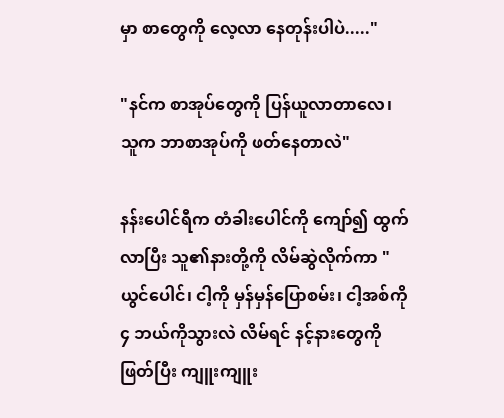မှာ စာတွေကို လေ့လာ နေတုန်းပါပဲ....."

"နင်က စာအုပ်တွေကို ပြန်ယူလာတာလေ၊ သူက ဘာစာအုပ်ကို ဖတ်နေတာလဲ"

နန်းပေါင်ရီက တံခါးပေါင်ကို ကျော်၍ ထွက်လာပြီး သူ၏နားတို့ကို လိမ်ဆွဲလိုက်ကာ "ယွင်ပေါင်၊ ငါ့ကို မှန်မှန်ပြောစမ်း၊ ငါ့အစ်ကို ၄ ဘယ်ကိုသွားလဲ လိမ်ရင် နင့်နားတွေကို ဖြတ်ပြီး ကျူးကျူး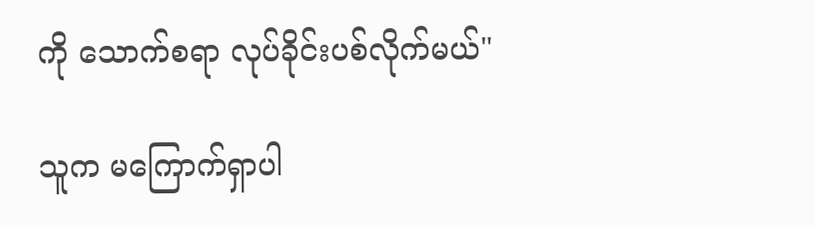ကို သောက်စရာ လုပ်ခိုင်းပစ်လိုက်မယ်"

သူက မကြောက်ရှာပါ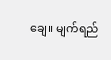ချေ။ မျက်ရည်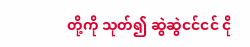တို့ကို သုတ်၍ ဆွဲဆွဲငင်ငင် ငို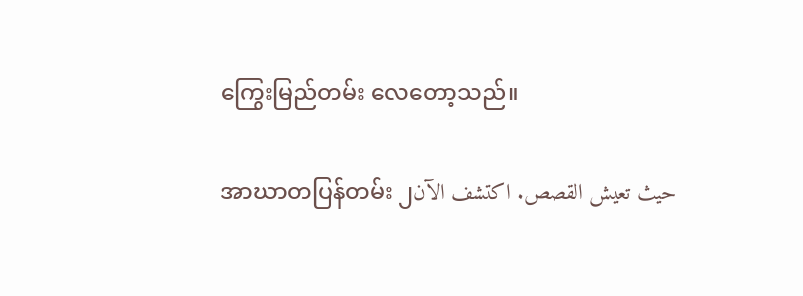ကြွေးမြည်တမ်း လေတော့သည်။

အာဃာတပြန်တမ်း ၂حيث تعيش القصص. اكتشف الآن